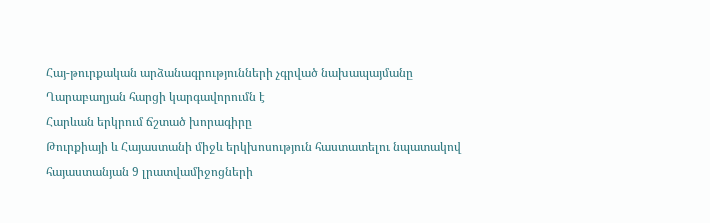Հայ-թուրքական արձանագրությունների չգրված նախապայմանը Ղարաբաղյան հարցի կարգավորումն է
Հարևան երկրում ճշտած խորագիրը
Թուրքիայի և Հայաստանի միջև երկխոսություն հաստատելու նպատակով հայաստանյան 9 լրատվամիջոցների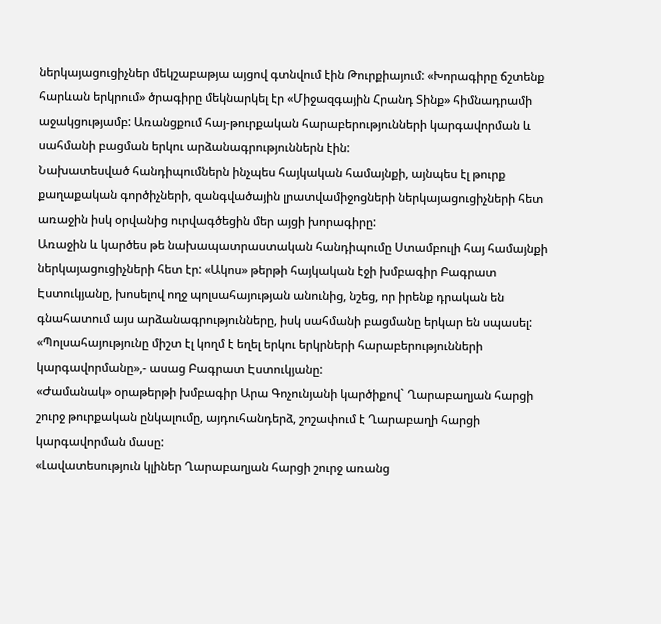ներկայացուցիչներ մեկշաբաթյա այցով գտնվում էին Թուրքիայում: «Խորագիրը ճշտենք հարևան երկրում» ծրագիրը մեկնարկել էր «Միջազգային Հրանդ Տինք» հիմնադրամի աջակցությամբ: Առանցքում հայ-թուրքական հարաբերությունների կարգավորման և սահմանի բացման երկու արձանագրություններն էին:
Նախատեսված հանդիպումներն ինչպես հայկական համայնքի, այնպես էլ թուրք քաղաքական գործիչների, զանգվածային լրատվամիջոցների ներկայացուցիչների հետ առաջին իսկ օրվանից ուրվագծեցին մեր այցի խորագիրը:
Առաջին և կարծես թե նախապատրաստական հանդիպումը Ստամբուլի հայ համայնքի ներկայացուցիչների հետ էր: «Ակոս» թերթի հայկական էջի խմբագիր Բագրատ Էստուկյանը, խոսելով ողջ պոլսահայության անունից, նշեց, որ իրենք դրական են գնահատում այս արձանագրությունները, իսկ սահմանի բացմանը երկար են սպասել:
«Պոլսահայությունը միշտ էլ կողմ է եղել երկու երկրների հարաբերությունների կարգավորմանը»,- ասաց Բագրատ Էստուկյանը:
«Ժամանակ» օրաթերթի խմբագիր Արա Գոչունյանի կարծիքով` Ղարաբաղյան հարցի շուրջ թուրքական ընկալումը, այդուհանդերձ, շոշափում է Ղարաբաղի հարցի կարգավորման մասը:
«Լավատեսություն կլիներ Ղարաբաղյան հարցի շուրջ առանց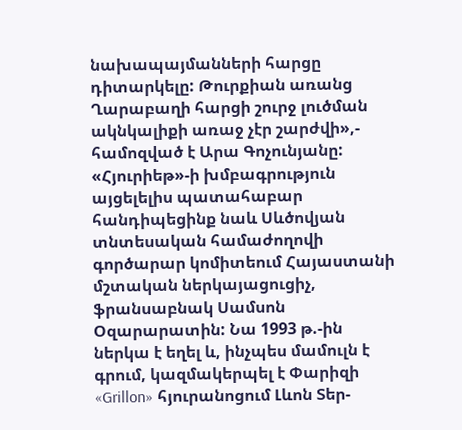նախապայմանների հարցը դիտարկելը: Թուրքիան առանց Ղարաբաղի հարցի շուրջ լուծման ակնկալիքի առաջ չէր շարժվի»,- համոզված է Արա Գոչունյանը:
«Հյուրիեթ»-ի խմբագրություն այցելելիս պատահաբար հանդիպեցինք նաև Սևծովյան տնտեսական համաժողովի գործարար կոմիտեում Հայաստանի մշտական ներկայացուցիչ, ֆրանսաբնակ Սամսոն Օզարարատին: Նա 1993 թ.-ին ներկա է եղել և, ինչպես մամուլն է գրում, կազմակերպել է Փարիզի «Grillon» հյուրանոցում Լևոն Տեր-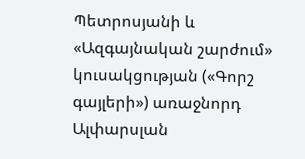Պետրոսյանի և «Ազգայնական շարժում» կուսակցության («Գորշ գայլերի») առաջնորդ Ալփարսլան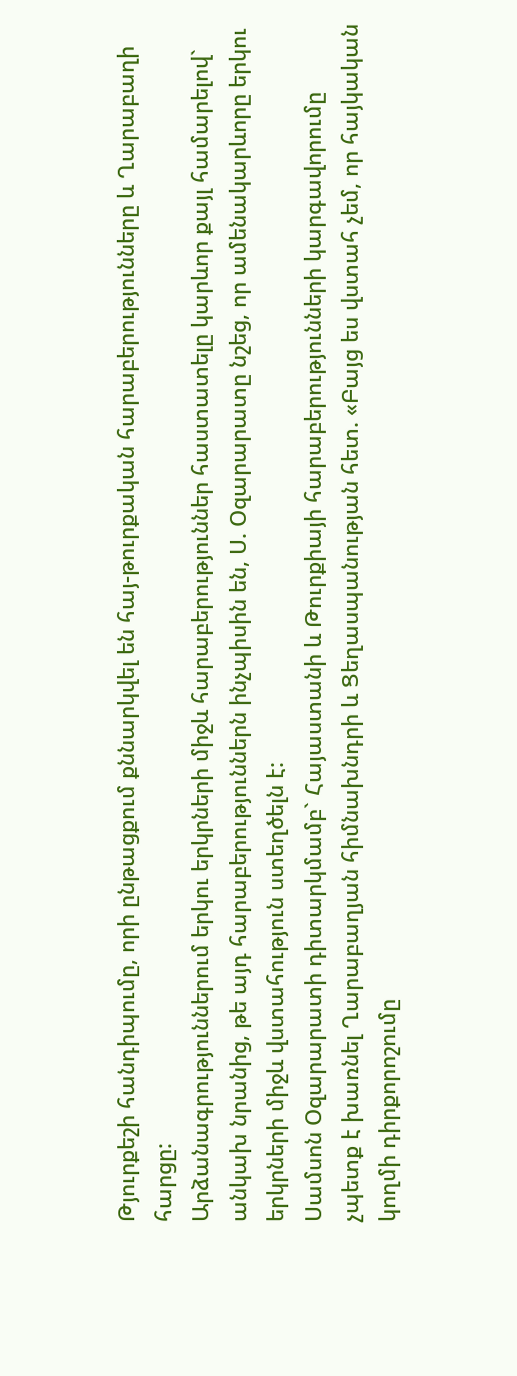Թյուրքեշի հանդիպումը, որի ընթացքում քննարկվել են հայ-թուրքական հարաբերությունները և Ղարաբաղի հարցը:
Արձանագրություններում երկու երկրների միջև հարաբերություններ հաստատելը կարևոր քայլ համարելով` անկախ նրանից, թե այդ հարաբերություններն ինչպիսին են, Ս. Օզարարատը նշեց, որ ամենակարևորը երկու երկրների միջև վստահություն ստեղծելն է:
Սամսոն Օզարարատի դիտարկմամբ` Հայաստանի և Թուրքիայի հարաբերությունների կարգավորումը չպետք է խառնել Ղարաբաղյան հիմնախնդրի և Ցեղասպանության հետ. «Բայց ես վստահ չեմ, որ հայկական կողմի դիրքորոշումը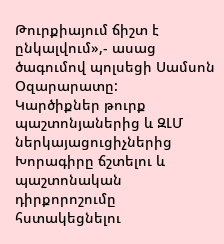Թուրքիայում ճիշտ է ընկալվում»,- ասաց ծագումով պոլսեցի Սամսոն Օզարարատը:
Կարծիքներ թուրք պաշտոնյաներից և ԶԼՄ ներկայացուցիչներից
Խորագիրը ճշտելու և պաշտոնական դիրքորոշումը հստակեցնելու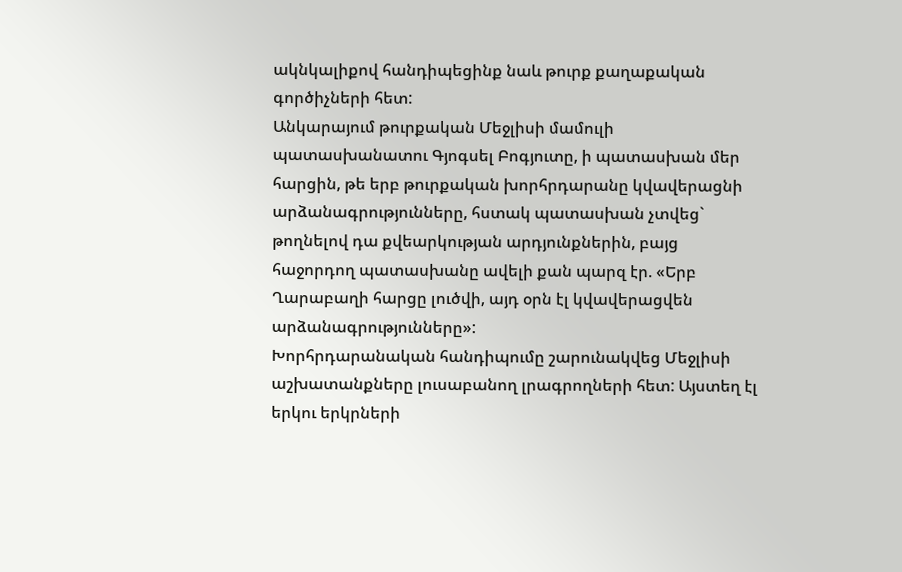ակնկալիքով հանդիպեցինք նաև թուրք քաղաքական գործիչների հետ:
Անկարայում թուրքական Մեջլիսի մամուլի պատասխանատու Գյոգսել Բոգյուտը, ի պատասխան մեր հարցին, թե երբ թուրքական խորհրդարանը կվավերացնի արձանագրությունները, հստակ պատասխան չտվեց` թողնելով դա քվեարկության արդյունքներին, բայց հաջորդող պատասխանը ավելի քան պարզ էր. «Երբ Ղարաբաղի հարցը լուծվի, այդ օրն էլ կվավերացվեն արձանագրությունները»:
Խորհրդարանական հանդիպումը շարունակվեց Մեջլիսի աշխատանքները լուսաբանող լրագրողների հետ: Այստեղ էլ երկու երկրների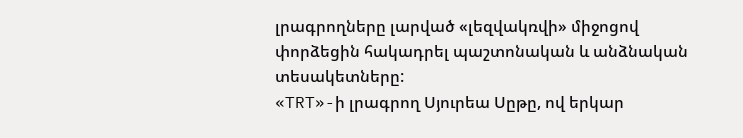լրագրողները լարված «լեզվակռվի» միջոցով փորձեցին հակադրել պաշտոնական և անձնական տեսակետները:
«TRT»-ի լրագրող Սյուրեա Սըթը, ով երկար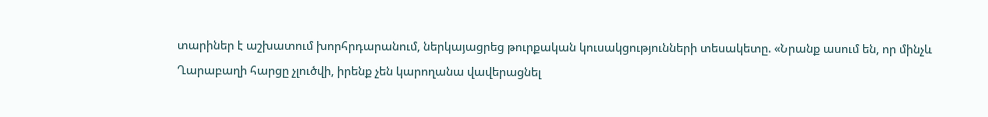տարիներ է աշխատում խորհրդարանում, ներկայացրեց թուրքական կուսակցությունների տեսակետը. «Նրանք ասում են, որ մինչև Ղարաբաղի հարցը չլուծվի, իրենք չեն կարողանա վավերացնել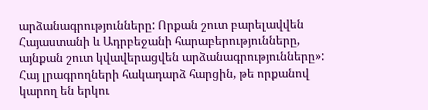արձանագրությունները: Որքան շուտ բարելավվեն Հայաստանի և Ադրբեջանի հարաբերությունները, այնքան շուտ կվավերացվեն արձանագրությունները»:
Հայ լրագրողների հակադարձ հարցին, թե որքանով կարող են երկու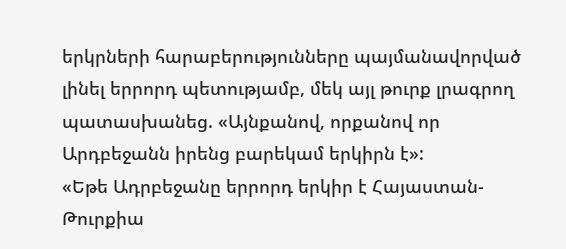երկրների հարաբերությունները պայմանավորված լինել երրորդ պետությամբ, մեկ այլ թուրք լրագրող պատասխանեց. «Այնքանով, որքանով որ Արդբեջանն իրենց բարեկամ երկիրն է»:
«Եթե Ադրբեջանը երրորդ երկիր է Հայաստան-Թուրքիա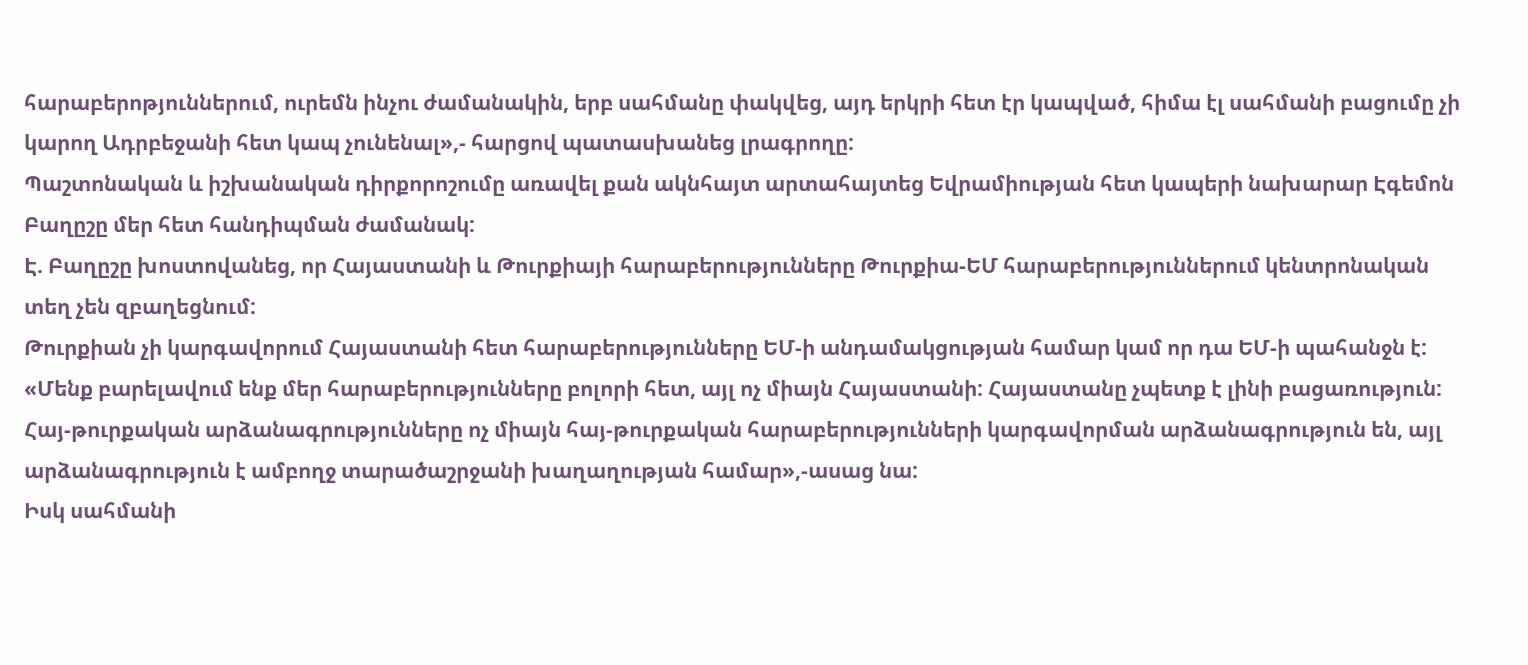հարաբերոթյուններում, ուրեմն ինչու ժամանակին, երբ սահմանը փակվեց, այդ երկրի հետ էր կապված, հիմա էլ սահմանի բացումը չի կարող Ադրբեջանի հետ կապ չունենալ»,- հարցով պատասխանեց լրագրողը:
Պաշտոնական և իշխանական դիրքորոշումը առավել քան ակնհայտ արտահայտեց Եվրամիության հետ կապերի նախարար Էգեմոն Բաղըշը մեր հետ հանդիպման ժամանակ:
Է. Բաղըշը խոստովանեց, որ Հայաստանի և Թուրքիայի հարաբերությունները Թուրքիա-ԵՄ հարաբերություններում կենտրոնական տեղ չեն զբաղեցնում:
Թուրքիան չի կարգավորում Հայաստանի հետ հարաբերությունները ԵՄ-ի անդամակցության համար կամ որ դա ԵՄ-ի պահանջն է: «Մենք բարելավում ենք մեր հարաբերությունները բոլորի հետ, այլ ոչ միայն Հայաստանի: Հայաստանը չպետք է լինի բացառություն: Հայ-թուրքական արձանագրությունները ոչ միայն հայ-թուրքական հարաբերությունների կարգավորման արձանագրություն են, այլ արձանագրություն է ամբողջ տարածաշրջանի խաղաղության համար»,-ասաց նա:
Իսկ սահմանի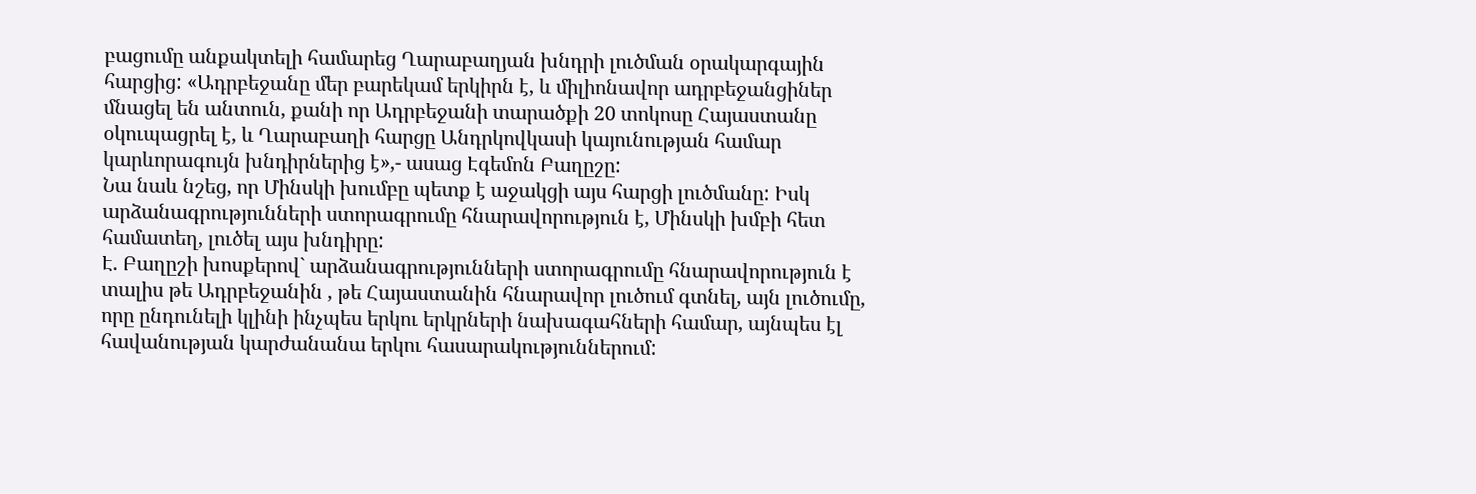բացումը անքակտելի համարեց Ղարաբաղյան խնդրի լուծման օրակարգային հարցից: «Ադրբեջանը մեր բարեկամ երկիրն է, և միլիոնավոր ադրբեջանցիներ մնացել են անտուն, քանի որ Ադրբեջանի տարածքի 20 տոկոսը Հայաստանը օկուպացրել է, և Ղարաբաղի հարցը Անդրկովկասի կայունության համար կարևորագույն խնդիրներից է»,- ասաց Էգեմոն Բաղըշը:
Նա նաև նշեց, որ Մինսկի խումբը պետք է աջակցի այս հարցի լուծմանը: Իսկ արձանագրությունների ստորագրումը հնարավորություն է, Մինսկի խմբի հետ համատեղ, լուծել այս խնդիրը:
Է. Բաղըշի խոսքերով` արձանագրությունների ստորագրումը հնարավորություն է տալիս թե Ադրբեջանին , թե Հայաստանին հնարավոր լուծում գտնել, այն լուծումը, որը ընդունելի կլինի ինչպես երկու երկրների նախագահների համար, այնպես էլ հավանության կարժանանա երկու հասարակություններում: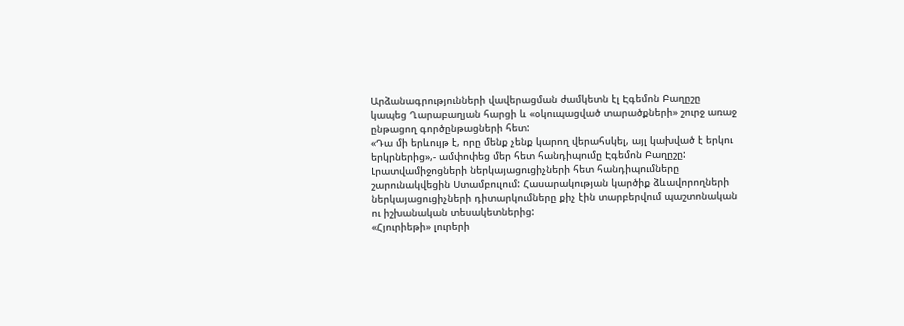Արձանագրությունների վավերացման ժամկետն էլ Էգեմոն Բաղըշը կապեց Ղարաբաղյան հարցի և «օկուպացված տարածքների» շուրջ առաջ ընթացող գործընթացների հետ:
«Դա մի երևույթ է, որը մենք չենք կարող վերահսկել, այլ կախված է երկու երկրներից»,- ամփոփեց մեր հետ հանդիպումը Էգեմոն Բաղըշը:
Լրատվամիջոցների ներկայացուցիչների հետ հանդիպումները շարունակվեցին Ստամբուլում: Հասարակության կարծիք ձևավորողների ներկայացուցիչների դիտարկումները քիչ էին տարբերվում պաշտոնական ու իշխանական տեսակետներից:
«Հյուրիեթի» լուրերի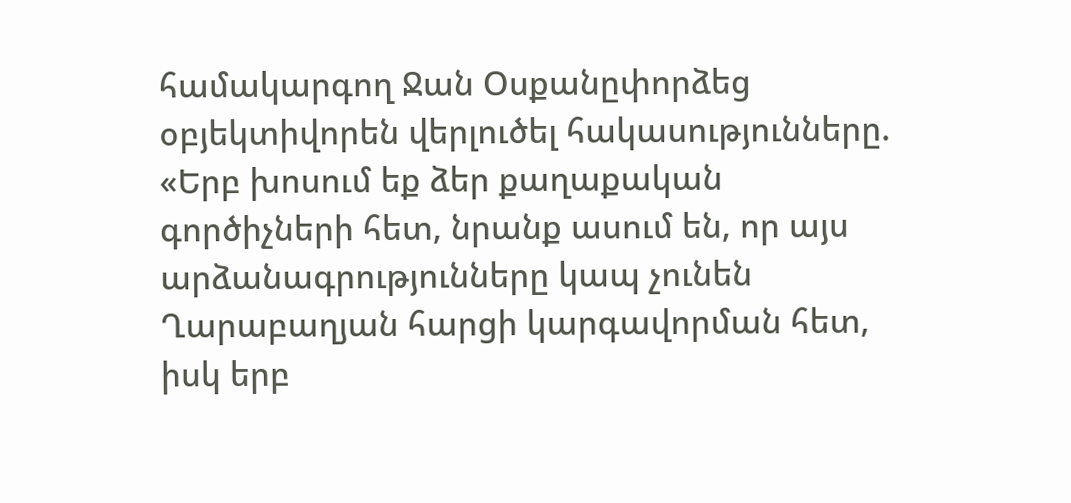համակարգող Ջան Օսքանըփորձեց օբյեկտիվորեն վերլուծել հակասությունները. «Երբ խոսում եք ձեր քաղաքական գործիչների հետ, նրանք ասում են, որ այս արձանագրությունները կապ չունեն Ղարաբաղյան հարցի կարգավորման հետ, իսկ երբ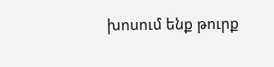խոսում ենք թուրք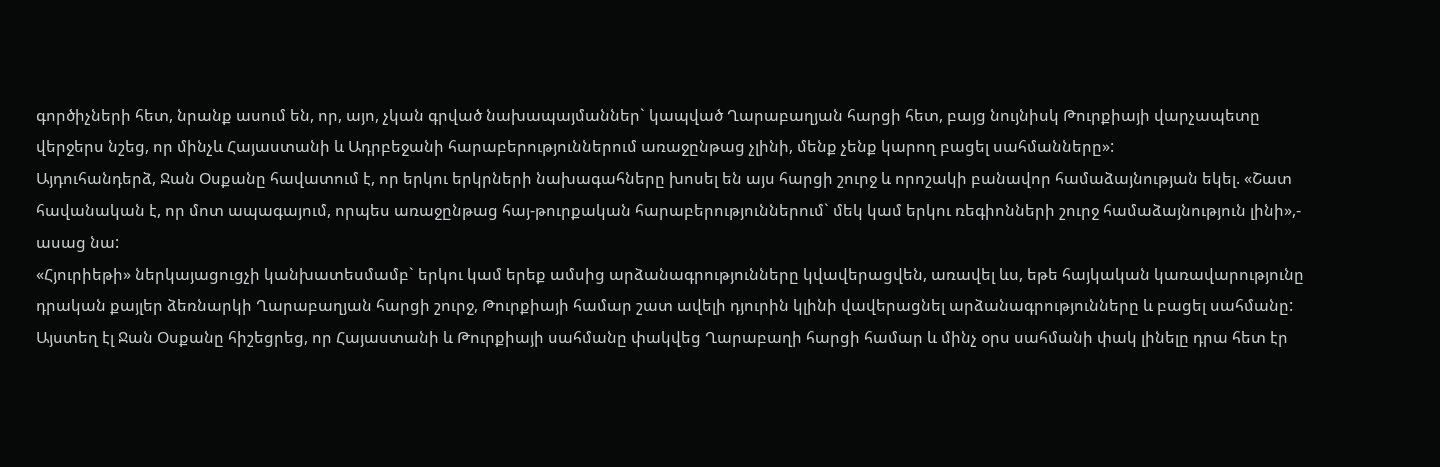գործիչների հետ, նրանք ասում են, որ, այո, չկան գրված նախապայմաններ` կապված Ղարաբաղյան հարցի հետ, բայց նույնիսկ Թուրքիայի վարչապետը վերջերս նշեց, որ մինչև Հայաստանի և Ադրբեջանի հարաբերություններում առաջընթաց չլինի, մենք չենք կարող բացել սահմանները»:
Այդուհանդերձ, Ջան Օսքանը հավատում է, որ երկու երկրների նախագահները խոսել են այս հարցի շուրջ և որոշակի բանավոր համաձայնության եկել. «Շատ հավանական է, որ մոտ ապագայում, որպես առաջընթաց հայ-թուրքական հարաբերություններում` մեկ կամ երկու ռեգիոնների շուրջ համաձայնություն լինի»,- ասաց նա:
«Հյուրիեթի» ներկայացուցչի կանխատեսմամբ` երկու կամ երեք ամսից արձանագրությունները կվավերացվեն, առավել ևս, եթե հայկական կառավարությունը դրական քայլեր ձեռնարկի Ղարաբաղյան հարցի շուրջ, Թուրքիայի համար շատ ավելի դյուրին կլինի վավերացնել արձանագրությունները և բացել սահմանը:
Այստեղ էլ Ջան Օսքանը հիշեցրեց, որ Հայաստանի և Թուրքիայի սահմանը փակվեց Ղարաբաղի հարցի համար և մինչ օրս սահմանի փակ լինելը դրա հետ էր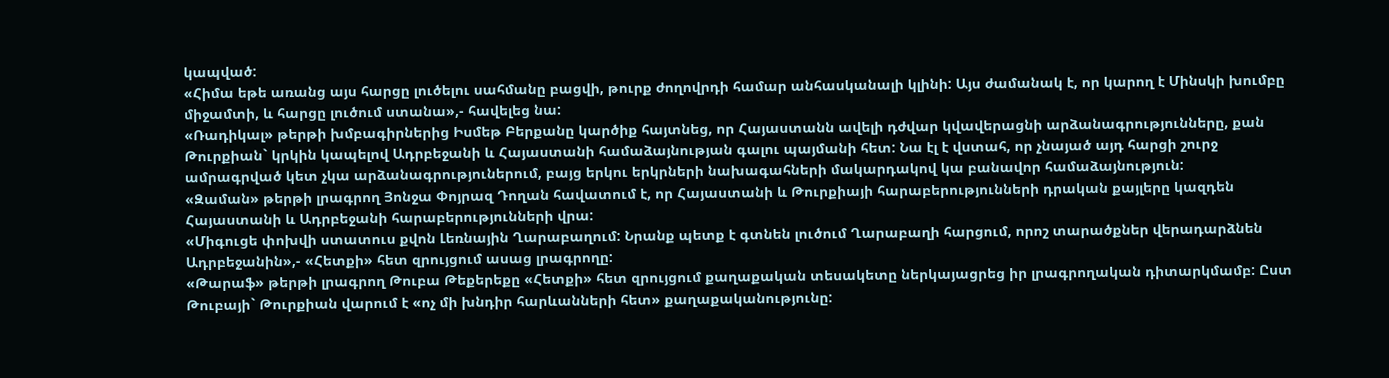կապված:
«Հիմա եթե առանց այս հարցը լուծելու սահմանը բացվի, թուրք ժողովրդի համար անհասկանալի կլինի: Այս ժամանակ է, որ կարող է Մինսկի խումբը միջամտի, և հարցը լուծում ստանա»,- հավելեց նա:
«Ռադիկալ» թերթի խմբագիրներից Իսմեթ Բերքանը կարծիք հայտնեց, որ Հայաստանն ավելի դժվար կվավերացնի արձանագրությունները, քան Թուրքիան` կրկին կապելով Ադրբեջանի և Հայաստանի համաձայնության գալու պայմանի հետ: Նա էլ է վստահ, որ չնայած այդ հարցի շուրջ ամրագրված կետ չկա արձանագրություներում, բայց երկու երկրների նախագահների մակարդակով կա բանավոր համաձայնություն:
«Զաման» թերթի լրագրող Յոնջա Փոյրազ Դողան հավատում է, որ Հայաստանի և Թուրքիայի հարաբերությունների դրական քայլերը կազդեն Հայաստանի և Ադրբեջանի հարաբերությունների վրա:
«Միգուցե փոխվի ստատուս քվոն Լեռնային Ղարաբաղում: Նրանք պետք է գտնեն լուծում Ղարաբաղի հարցում, որոշ տարածքներ վերադարձնեն Ադրբեջանին»,- «Հետքի» հետ զրույցում ասաց լրագրողը:
«Թարաֆ» թերթի լրագրող Թուբա Թեքերեքը «Հետքի» հետ զրույցում քաղաքական տեսակետը ներկայացրեց իր լրագրողական դիտարկմամբ: Ըստ Թուբայի` Թուրքիան վարում է «ոչ մի խնդիր հարևանների հետ» քաղաքականությունը: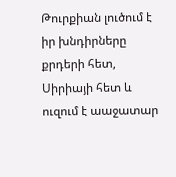Թուրքիան լուծում է իր խնդիրները քրդերի հետ, Սիրիայի հետ և ուզում է աաջատար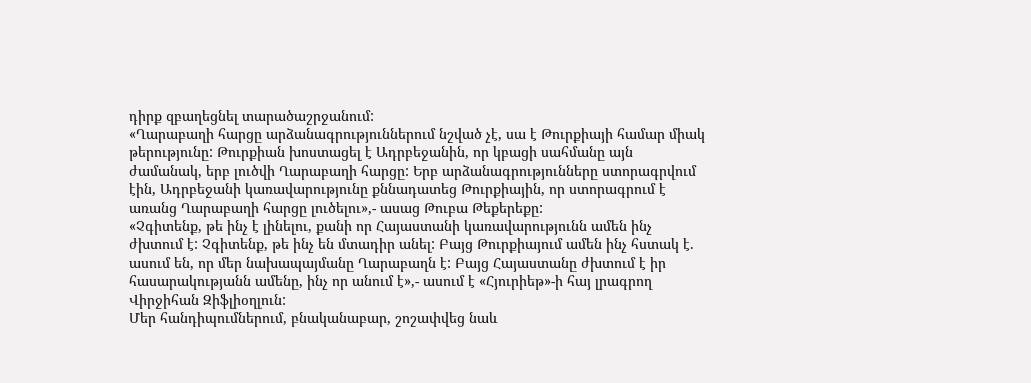դիրք զբաղեցնել տարածաշրջանում:
«Ղարաբաղի հարցը արձանագրություններում նշված չէ, սա է Թուրքիայի համար միակ թերությունը: Թուրքիան խոստացել է Ադրբեջանին, որ կբացի սահմանը այն ժամանակ, երբ լուծվի Ղարաբաղի հարցը: Երբ արձանագրությունները ստորագրվում էին, Ադրբեջանի կառավարությունը քննադատեց Թուրքիային, որ ստորագրում է առանց Ղարաբաղի հարցը լուծելու»,- ասաց Թուբա Թեքերեքը:
«Չգիտենք, թե ինչ է լինելու, քանի որ Հայաստանի կառավարությունն ամեն ինչ ժխտում է: Չգիտենք, թե ինչ են մտադիր անել: Բայց Թուրքիայում ամեն ինչ հստակ է. ասում են, որ մեր նախապայմանը Ղարաբաղն է: Բայց Հայաստանը ժխտում է իր հասարակությանն ամենը, ինչ որ անում է»,- ասում է «Հյուրիեթ»-ի հայ լրագրող Վիրջիհան Զիֆլիօղլուն:
Մեր հանդիպումներում, բնականաբար, շոշափվեց նաև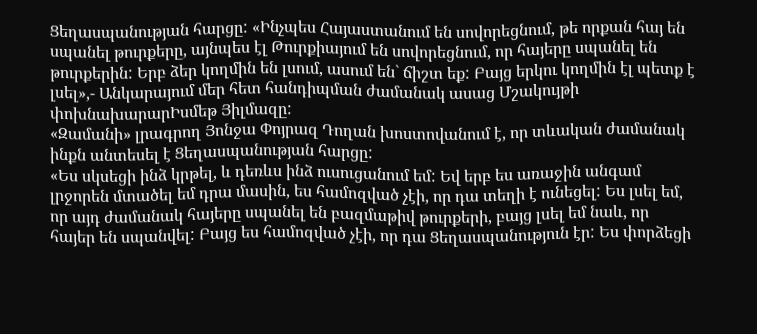Ցեղասպանության հարցը: «Ինչպես Հայաստանում են սովորեցնում, թե որքան հայ են սպանել թուրքերը, այնպես էլ Թուրքիայում են սովորեցնում, որ հայերը սպանել են թուրքերին: Երբ ձեր կողմին են լսում, ասում են` ճիշտ եք: Բայց երկու կողմին էլ պետք է լսել»,- Անկարայում մեր հետ հանդիպման ժամանակ ասաց Մշակույթի փոխնախարարԻսմեթ Յիլմազը:
«Զամանի» լրագրող Յոնջա Փոյրազ Դողան խոստովանում է, որ տևական ժամանակ ինքն անտեսել է Ցեղասպանության հարցը:
«Ես սկսեցի ինձ կրթել, և դեռևս ինձ ուսուցանում եմ: Եվ երբ ես առաջին անգամ լրջորեն մտածել եմ դրա մասին, ես համոզված չէի, որ դա տեղի է ունեցել: Ես լսել եմ, որ այդ ժամանակ հայերը սպանել են բազմաթիվ թուրքերի, բայց լսել եմ նաև, որ հայեր են սպանվել: Բայց ես համոզված չէի, որ դա Ցեղասպանություն էր: Ես փորձեցի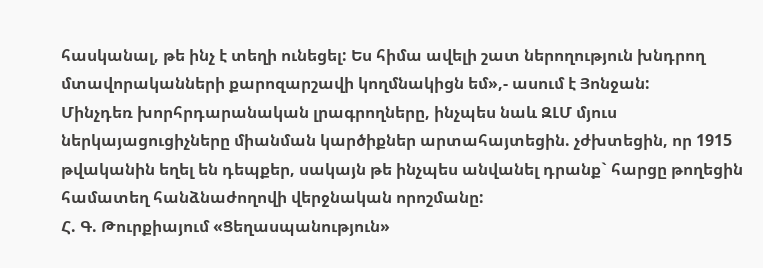հասկանալ, թե ինչ է տեղի ունեցել: Ես հիմա ավելի շատ ներողություն խնդրող մտավորականների քարոզարշավի կողմնակիցն եմ»,- ասում է Յոնջան:
Մինչդեռ խորհրդարանական լրագրողները, ինչպես նաև ԶԼՄ մյուս ներկայացուցիչները միանման կարծիքներ արտահայտեցին. չժխտեցին, որ 1915 թվականին եղել են դեպքեր, սակայն թե ինչպես անվանել դրանք` հարցը թողեցին համատեղ հանձնաժողովի վերջնական որոշմանը:
Հ. Գ. Թուրքիայում «Ցեղասպանություն»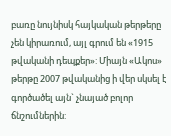բառը նույնիսկ հայկական թերթերը չեն կիրառում, այլ գրում են «1915 թվականի դեպքեր»: Միայն «Ակոս» թերթը 2007 թվականից ի վեր սկսել է գործածել այն` չնայած բոլոր ճնշումներին: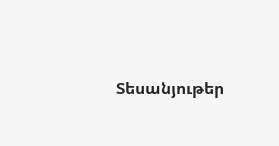Տեսանյութեր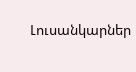Լուսանկարներ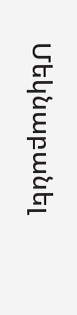Մեկնաբանել